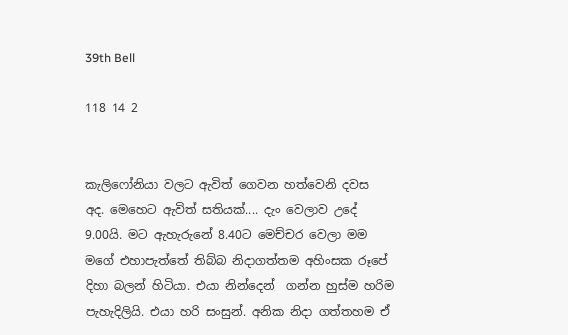39th Bell

118 14 2


කැලිෆෝනියා වලට ඇවිත් ගෙවන හත්වෙනි දවස අද. මෙහෙට ඇවිත් සතියක්.... දැං වෙලාව උදේ 9.00යි. මට ඇහැරුනේ 8.40ට මෙච්චර වෙලා මම මගේ එහාපැත්තේ තිබ්බ නිදාගත්තම අහිංසක රූපේ දිහා බලන් හිටියා. එයා නින්දෙන්  ගන්න හුස්ම හරිම පැහැදිලියි. එයා හරි සංසුන්. අනික නිදා ගත්තහම ඒ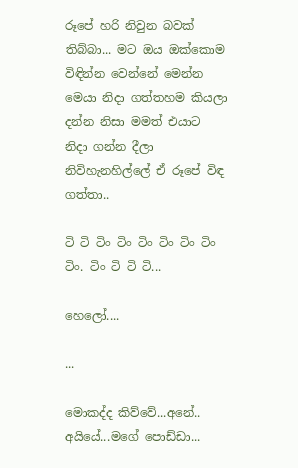රූපේ හරි නිවුන බවක් තිබ්බා... මට ඔය ඔක්කොම විඳින්න වෙන්නේ මෙන්න මෙයා නිදා ගත්තහම කියලා දන්න නිසා මමත් එයාට නිදා ගන්න දීලා නිවිහැනහිල්ලේ ඒ රූපේ විඳ ගත්තා..

ටි ටි ටිං ටිං ටිං ටිං ටිං ටිං ටිං. ටිං ටි ටි ටි...

හෙලෝ....

...

මොකද්ද කිව්වේ...අනේ.. අයියේ...මගේ පොඩ්ඩා...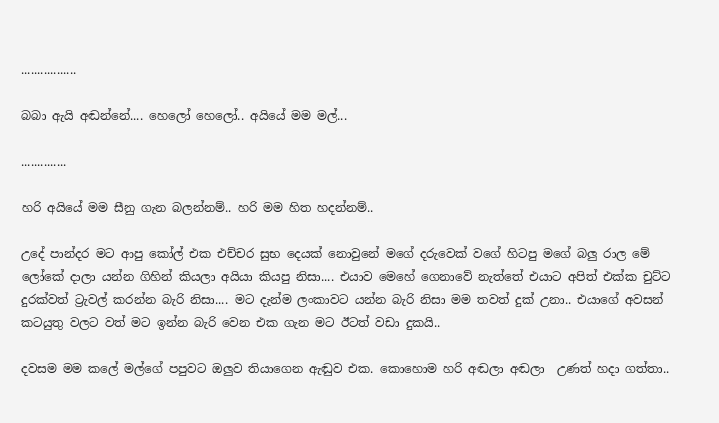.................

බබා ඇයි අඬන්නේ.... හෙලෝ හෙලෝ.. අයියේ මම මල්...

..............

හරි අයියේ මම සීනු ගැන බලන්නම්.. හරි මම හිත හදන්නම්..

උදේ පාන්දර මට ආපු කෝල් එක එච්චර සුභ දෙයක් නොවුනේ මගේ දරුවෙක් වගේ හිටපු මගේ බලු රාල මේ ලෝකේ දාලා යන්න ගිහින් කියලා අයියා කියපු නිසා.... එයාව මෙහේ ගෙනාවේ නැත්තේ එයාට අපිත් එක්ක චුට්ට දුරක්වත් ට්‍රැවල් කරන්න බැරි නිසා.... මට දැන්ම ලංකාවට යන්න බැරි නිසා මම තවත් දුක් උනා.. එයාගේ අවසන් කටයුතු වලට වත් මට ඉන්න බැරි වෙන එක ගැන මට ඊටත් වඩා දුකයි..

දවසම මම කලේ මල්ගේ පපුවට ඔලුව තියාගෙන ඇඬුව එක. කොහොම හරි අඬලා අඬලා  උණත් හදා ගත්තා..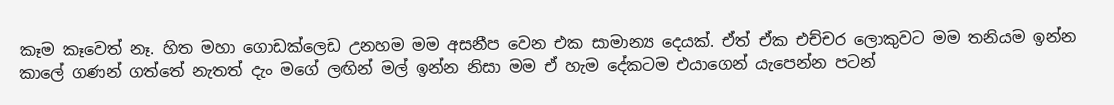කෑම කෑවෙත් නෑ. හිත මහා ගොඩක්ලෙඩ උනහම මම අසනීප වෙන එක සාමාන්‍ය දෙයක්. ඒත් ඒක එච්චර ලොකුවට මම තනියම ඉන්න කාලේ ගණන් ගත්තේ නැතත් දැං මගේ ලඟින් මල් ඉන්න නිසා මම ඒ හැම දේකටම එයාගෙන් යැපෙන්න පටන්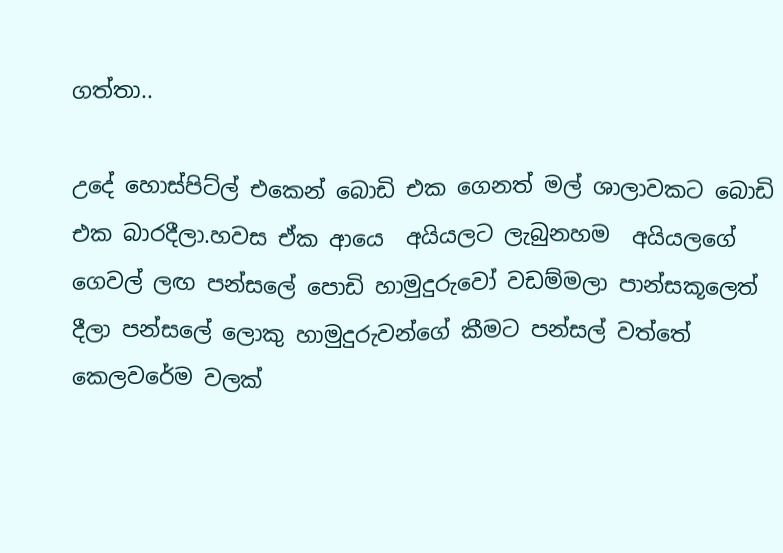ගත්තා..

උදේ හොස්පිට්ල් එකෙන් බොඩි එක ගෙනත් මල් ශාලාවකට බොඩි එක බාරදීලා.හවස ඒක ආයෙ  අයියලට ලැබුනහම  අයියලගේ ගෙවල් ලඟ පන්සලේ පොඩි හාමුදුරුවෝ වඩම්මලා පාන්සකූලෙත් දීලා පන්සලේ ලොකු හාමුදුරුවන්ගේ කීමට පන්සල් වත්තේ කෙලවරේම වලක්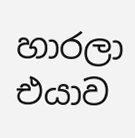හාරලා එයාව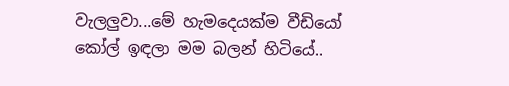වැලලුවා...මේ හැමදෙයක්ම වීඩියෝ කෝල් ඉඳලා මම බලන් හිටියේ..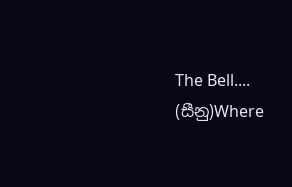The Bell.... (සීනු)Where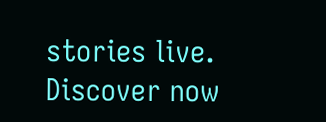stories live. Discover now